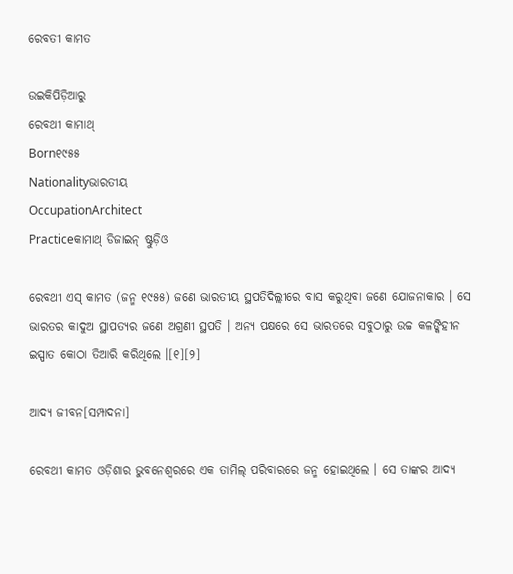ରେବତୀ କାମତ

ଉଇକିପିଡ଼ିଆ‌ରୁ
ରେବଥୀ କାମାଥ୍
Born୧୯୫୫
Nationalityଭାରତୀୟ
OccupationArchitect
Practiceକାମାଥ୍ ଡିଜାଇନ୍ ଷ୍ଟୁଡ଼ିଓ

ରେବଥୀ ଏସ୍ କାମତ (ଜନ୍ମ ୧୯୫୫) ଜଣେ ଭାରତୀୟ ସ୍ଥପତିଦିଲ୍ଲୀରେ ବାସ କରୁଥିବା ଜଣେ ଯୋଜନାକାର । ସେ ଭାରତର କାଦୁଅ ସ୍ଥାପତ୍ୟର ଜଣେ ଅଗ୍ରଣୀ ସ୍ଥପତି । ଅନ୍ୟ ପକ୍ଷରେ ସେ ଭାରତରେ ସବୁଠାରୁ ଉଚ୍ଚ କଳଙ୍କିହୀନ ଇସ୍ପାତ କୋଠା ତିଆରି କରିଥିଲେ ।[୧][୨]

ଆଦ୍ୟ ଜୀବନ[ସମ୍ପାଦନା]

ରେବଥୀ କାମତ ଓଡ଼ିଶାର ଭୁବନେଶ୍ୱରରେ ଏକ ତାମିଲ୍ ପରିବାରରେ ଜନ୍ମ ହୋଇଥିଲେ । ସେ ତାଙ୍କର ଆଦ୍ୟ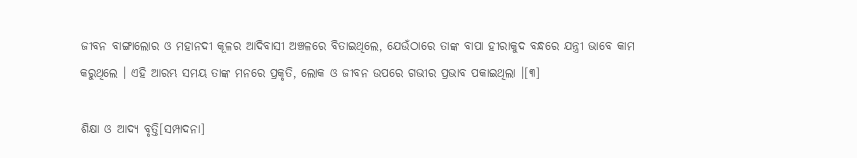ଜୀବନ ବାଙ୍ଗାଲୋର ଓ ମହାନଦୀ କୂଳର ଆଦିବାସୀ ଅଞ୍ଚଳରେ ବିତାଇଥିଲେ, ଯେଉଁଠାରେ ତାଙ୍କ ବାପା ହୀରାକୁଦ ବନ୍ଧରେ ଯନ୍ତ୍ରୀ ଭାବେ କାମ କରୁଥିଲେ । ଏହି ଆରମ୍ଭ ସମୟ ତାଙ୍କ ମନରେ ପ୍ରକୃତି, ଲୋକ ଓ ଜୀବନ ଉପରେ ଗଭୀର ପ୍ରଭାବ ପକାଇଥିଲା ।[୩]

ଶିକ୍ଷା ଓ ଆଦ୍ୟ ବୃତ୍ତି[ସମ୍ପାଦନା]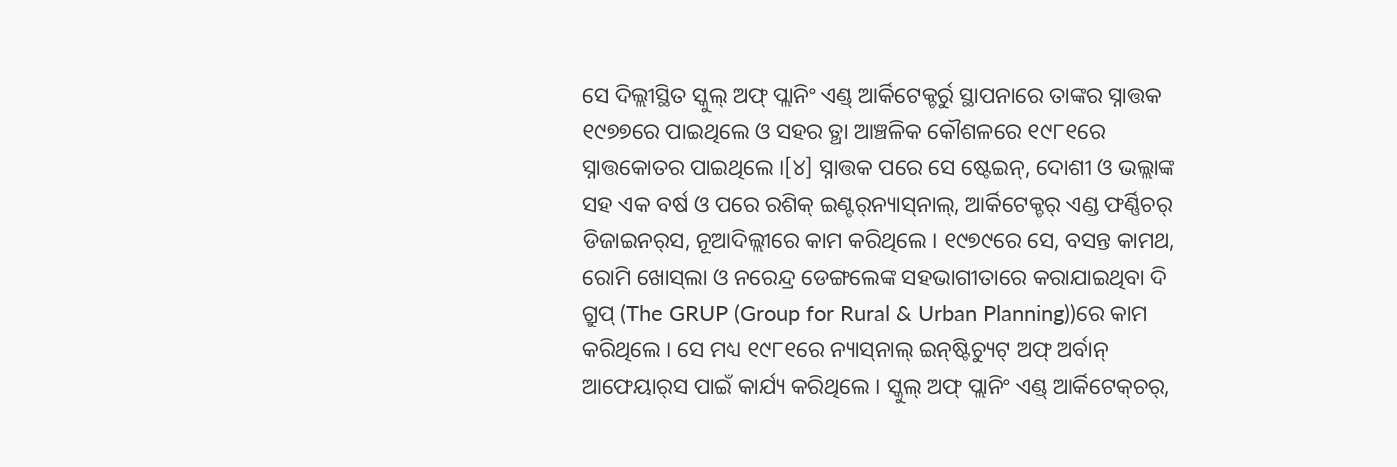ସେ ଦିଲ୍ଲୀସ୍ଥିତ ସ୍କୁଲ୍ ଅଫ୍ ପ୍ଲାନିଂ ଏଣ୍ଡ୍ ଆର୍କିଟେକ୍ଚର୍ରୁ ସ୍ଥାପନାରେ ତାଙ୍କର ସ୍ନାତ୍ତକ ୧୯୭୭ରେ ପାଇଥିଲେ ଓ ସ‌ହର ତ୍ଥା ଆଞ୍ଚଳିକ କୌଶଳରେ ୧୯୮୧ରେ ସ୍ନାତ୍ତକୋତର ପାଇଥିଲେ ।[୪] ସ୍ନାତ୍ତକ ପରେ ସେ ଷ୍ଟେଇନ୍, ଦୋଶୀ ଓ ଭଲ୍ଲାଙ୍କ ସ‌ହ ଏକ ବର୍ଷ ଓ ପରେ ରଶିକ୍ ଇଣ୍ଟର୍‌ନ୍ୟାସ୍‌ନାଲ୍, ଆର୍କିଟେକ୍ଚର୍ ଏଣ୍ଡ ଫର୍ଣ୍ଣିଚର୍ ଡିଜାଇନର୍‌ସ, ନୂଆଦିଲ୍ଲୀରେ କାମ କରିଥିଲେ । ୧୯୭୯ରେ ସେ, ବସନ୍ତ କାମଥ, ରୋମି ଖୋସ୍‌ଲା ଓ ନରେନ୍ଦ୍ର ଡେଙ୍ଗଲେଙ୍କ ସ‌ହଭାଗୀତାରେ କରାଯାଇଥିବା ଦି ଗ୍ରୁପ୍ (The GRUP (Group for Rural & Urban Planning))ରେ କାମ କରିଥିଲେ । ସେ ମଧ୍ୟ ୧୯୮୧ରେ ନ୍ୟାସ୍‌ନାଲ୍ ଇନ୍‌ଷ୍ଟିଚ୍ୟୁଟ୍ ଅଫ୍ ଅର୍ବାନ୍ ଆଫେୟାର୍‌ସ ପାଇଁ କାର୍ଯ୍ୟ କରିଥିଲେ । ସ୍କୁଲ୍ ଅଫ୍ ପ୍ଲାନିଂ ଏଣ୍ଡ୍ ଆର୍କିଟେକ୍‌ଚର୍,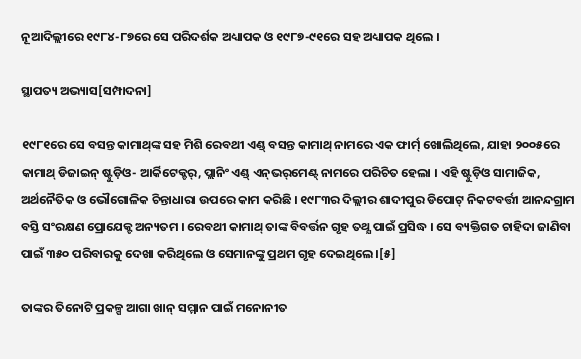ନୂଆଦିଲ୍ଲୀରେ ୧୯୮୪-୮୭ରେ ସେ ପରିଦର୍ଶକ ଅଧ୍ୟାପକ ଓ ୧୯୮୭-୯୧ରେ ସ‌ହ ଅଧ୍ୟାପକ ଥିଲେ ।

ସ୍ଥାପତ୍ୟ ଅଭ୍ୟାସ[ସମ୍ପାଦନା]

୧୯୮୧ରେ ସେ ବସନ୍ତ କାମାଥ୍‌ଙ୍କ ସ‌ହ ମିଶି ରେବଥୀ ଏଣ୍ଡ୍ ବସନ୍ତ କାମାଥ୍ ନାମରେ ଏକ ଫାର୍ମ୍ ଖୋଲିଥିଲେ, ଯାହା ୨୦୦୫ରେ କାମାଥ୍ ଡିଜାଇନ୍ ଷ୍ଟୁଡ଼ିଓ- ଆର୍କିଟେକ୍ଚର୍, ପ୍ଲାନିଂ ଏଣ୍ଡ୍ ଏନ୍‌ଭର୍‌ମେଣ୍ଟ୍ ନାମରେ ପରିଚିତ ହେଲା । ଏହି ଷ୍ଟୁଡ଼ିଓ ସାମାଜିକ, ଅର୍ଥନୈତିକ ଓ ଭୌଗୋଳିକ ଚିନ୍ତାଧାରା ଉପରେ କାମ କରିଛି । ୧୯୮୩ର ଦିଲ୍ଲୀର ଶାଦୀପୁର ଡିପୋଟ୍ ନିକଟବର୍ତ୍ତୀ ଆନନ୍ଦଗ୍ରାମ ବସ୍ତି ସଂରକ୍ଷଣ ପ୍ରୋଯେକ୍ଟ ଅନ୍ୟତମ । ରେବଥୀ କାମାଥ୍ ତାଙ୍କ ବିବର୍ତ୍ତନ ଗୃହ ତ‌ଥ୍ଯ ପାଇଁ ପ୍ରସିଦ୍ଧ । ସେ ବ୍ୟକ୍ତିଗତ ଚାହିଦା ଜାଣିବା ପାଇଁ ୩୫୦ ପରିବାରକୁ ଦେଖା କରିଥିଲେ ଓ ସେମାନଙ୍କୁ ପ୍ରଥମ ଗୃହ ଦେଇଥିଲେ ।[୫]

ତାଙ୍କର ତିନୋଟି ପ୍ରକଳ୍ପ ଆଗା ଖାନ୍ ସମ୍ମାନ ପାଇଁ ମନୋନୀତ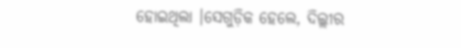ହୋଇଥିଲା ।ସେଗୁଡ଼ିକ ହେଲେ, ଦିଲ୍ଲୀର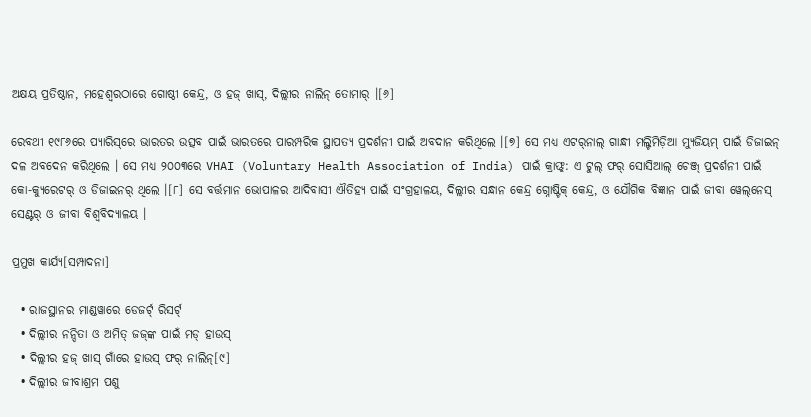ଅକ୍ଷୟ ପ୍ରତିଷ୍ଠାନ, ମହେଶ୍ୱରଠାରେ ଗୋଷ୍ଠୀ କେନ୍ଦ୍ର, ଓ ହଜ୍ ଖାସ୍‌, ଦିଲ୍ଲୀର ନାଲିନ୍ ତୋମାର୍ ।[୬]

ରେବଥୀ ୧୯୮୬ରେ ପ୍ୟାରିସ୍‌ରେ ଭାରତର ଉତ୍ସବ ପାଇଁ ଭାରତରେ ପାରମ୍ପରିକ ସ୍ଥାପତ୍ଯ ପ୍ରଦର୍ଶନୀ ପାଇଁ ଅବଦାନ କରିଥିଲେ ।[୭] ସେ ମଧ୍ଯ ଏଟର୍‌ନାଲ୍ ଗାନ୍ଧୀ ମଲ୍ଟିମିଡ଼ିଆ ମ୍ୟୁଜିୟମ୍‌ ପାଇଁ ଡିଜାଇନ୍ ଦଳ ଅବଦେନ କରିଥିଲେ । ସେ ମଧ୍ୟ ୨୦୦୩ରେ VHAI (Voluntary Health Association of India) ପାଇଁ କ୍ରାଫ୍ଟ୍: ଏ ଟୁଲ୍ ଫର୍ ସୋସିଆଲ୍ ଚେଞ୍ଜ୍ ପ୍ରଦର୍ଶନୀ ପାଇଁ କୋ-କ୍ୟୁରେଟର୍ ଓ ଡିଜାଇନର୍ ଥିଲେ ।[୮] ସେ ବର୍ତ୍ତମାନ ଭୋପାଳର ଆଦିବାସୀ ଐତିହ୍ୟ ପାଇଁ ସଂଗ୍ରହାଳୟ, ଦିଲ୍ଲୀର ସନ୍ଧାନ କେନ୍ଦ୍ର ଗ୍ନୋଷ୍ଟିକ୍ କେନ୍ଦ୍ର, ଓ ଯୌଗିକ ବିଜ୍ଞାନ ପାଇଁ ଜୀବା ୱେଲ୍‌ନେସ୍ ସେଣ୍ଟର୍ ଓ ଜୀବା ବିଶ୍ୱବିଦ୍ୟାଳୟ ।

ପ୍ରମୁଖ କାର୍ଯ୍ୟ[ସମ୍ପାଦନା]

  • ରାଜସ୍ଥାନର ମାଣ୍ଡ‌ୱାରେ ଡେଜର୍ଟ୍ ରିସର୍ଟ୍
  • ଦିଲ୍ଲୀର ନନ୍ଦିତା ଓ ଅମିତ୍ ଜ‌ଜ୍‌ଙ୍କ ପାଇଁ ମଡ୍ ହାଉସ୍
  • ଦିଲ୍ଲୀର ହଜ୍ ଖାସ୍ ଗାଁରେ ହାଉସ୍ ଫର୍ ନାଲିନ୍[୯]
  • ଦିଲ୍ଲୀର ଜୀବାଶ୍ରମ ପଶୁ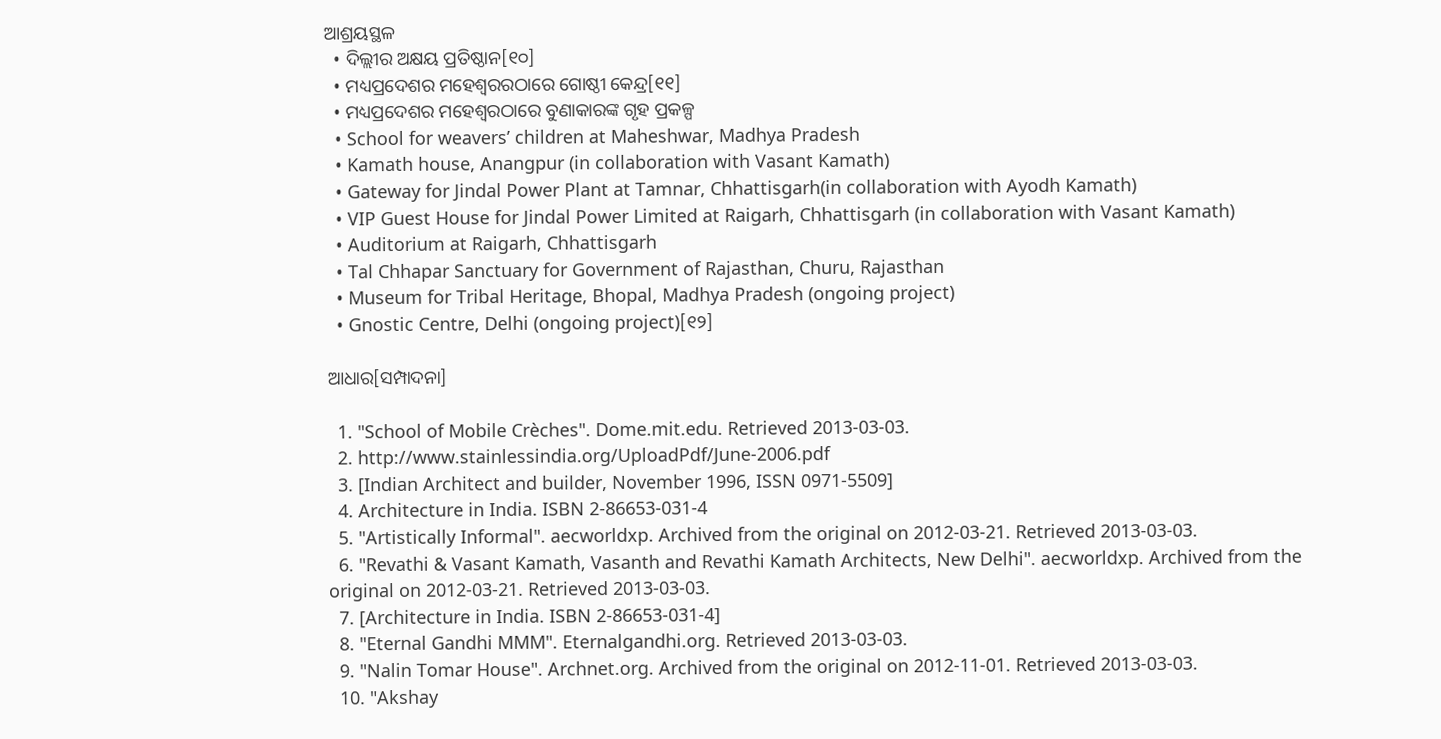ଆଶ୍ରୟସ୍ଥଳ
  • ଦିଲ୍ଲୀର ଅକ୍ଷୟ ପ୍ରତିଷ୍ଠାନ[୧୦]
  • ମଧ୍ୟପ୍ରଦେଶର ମହେଶ୍ୱରରଠାରେ ଗୋଷ୍ଠୀ କେନ୍ଦ୍ର[୧୧]
  • ମଧ୍ୟପ୍ରଦେଶର ମହେଶ୍ୱରଠାରେ ବୁଣାକାରଙ୍କ ଗୃହ ପ୍ରକଳ୍ପ
  • School for weavers’ children at Maheshwar, Madhya Pradesh
  • Kamath house, Anangpur (in collaboration with Vasant Kamath)
  • Gateway for Jindal Power Plant at Tamnar, Chhattisgarh(in collaboration with Ayodh Kamath)
  • VIP Guest House for Jindal Power Limited at Raigarh, Chhattisgarh (in collaboration with Vasant Kamath)
  • Auditorium at Raigarh, Chhattisgarh
  • Tal Chhapar Sanctuary for Government of Rajasthan, Churu, Rajasthan
  • Museum for Tribal Heritage, Bhopal, Madhya Pradesh (ongoing project)
  • Gnostic Centre, Delhi (ongoing project)[୧୨]

ଆଧାର[ସମ୍ପାଦନା]

  1. "School of Mobile Crèches". Dome.mit.edu. Retrieved 2013-03-03.
  2. http://www.stainlessindia.org/UploadPdf/June-2006.pdf
  3. [Indian Architect and builder, November 1996, ISSN 0971-5509]
  4. Architecture in India. ISBN 2-86653-031-4
  5. "Artistically Informal". aecworldxp. Archived from the original on 2012-03-21. Retrieved 2013-03-03.
  6. "Revathi & Vasant Kamath, Vasanth and Revathi Kamath Architects, New Delhi". aecworldxp. Archived from the original on 2012-03-21. Retrieved 2013-03-03.
  7. [Architecture in India. ISBN 2-86653-031-4]
  8. "Eternal Gandhi MMM". Eternalgandhi.org. Retrieved 2013-03-03.
  9. "Nalin Tomar House". Archnet.org. Archived from the original on 2012-11-01. Retrieved 2013-03-03.
  10. "Akshay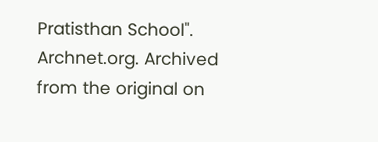Pratisthan School". Archnet.org. Archived from the original on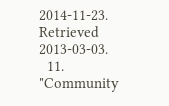2014-11-23. Retrieved 2013-03-03.
  11. "Community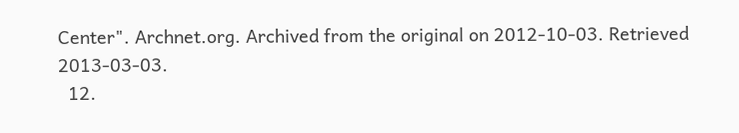Center". Archnet.org. Archived from the original on 2012-10-03. Retrieved 2013-03-03.
  12.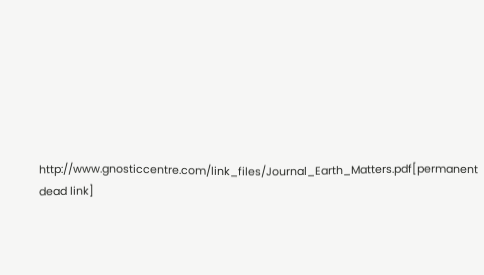http://www.gnosticcentre.com/link_files/Journal_Earth_Matters.pdf[permanent dead link]